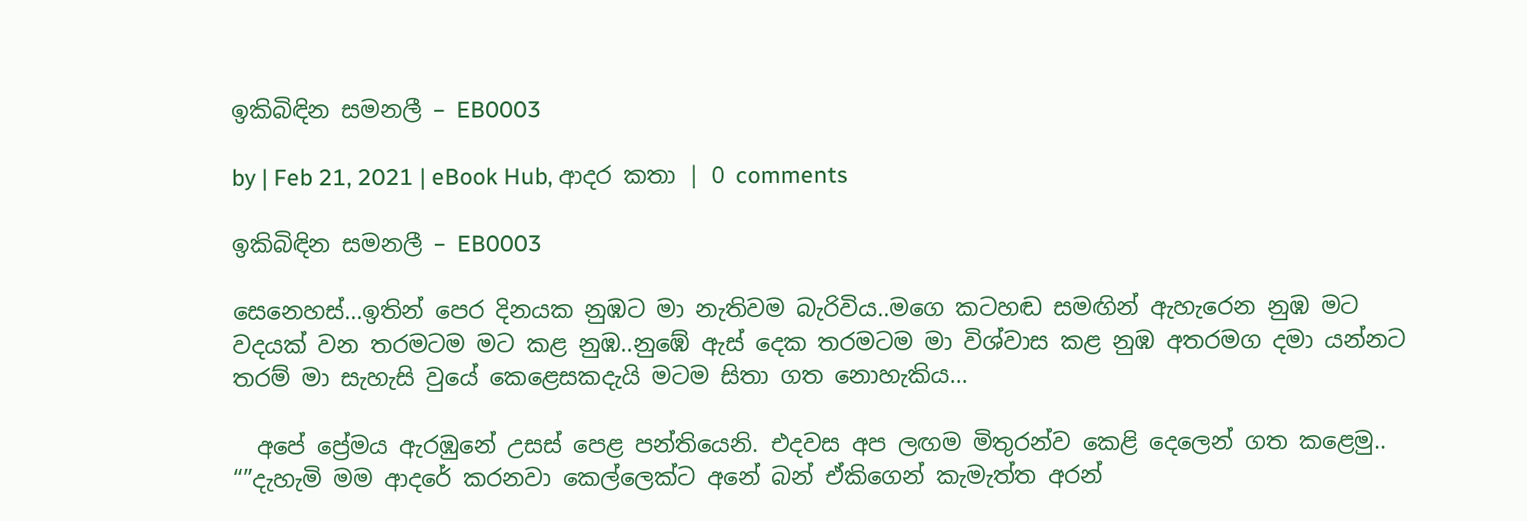ඉකිබිඳින සමනලී – EB0003

by | Feb 21, 2021 | eBook Hub, ආදර කතා | 0 comments

ඉකිබිඳින සමනලී – EB0003

සෙනෙහස්…ඉතින් පෙර දිනයක නුඹට මා නැතිවම බැරිවිය..මගෙ කටහඬ සමඟින් ඇහැරෙන නුඹ මට වදයක් වන තරමටම මට කළ නුඹ..නුඹේ ඇස් දෙක තරමටම මා විශ්වාස කළ නුඹ අතරමග දමා යන්නට තරම් මා සැහැසි වුයේ කෙළෙසකදැයි මටම සිතා ගත නොහැකිය…

  අපේ ප්‍රේමය ඇරඹුනේ උසස් පෙළ පන්තියෙනි. එදවස අප ලඟම මිතුරන්ව කෙළි දෙලෙන් ගත කළෙමු..
“”දැහැමි මම ආදරේ කරනවා කෙල්ලෙක්ට අනේ බන් ඒකිගෙන් කැමැත්ත අරන්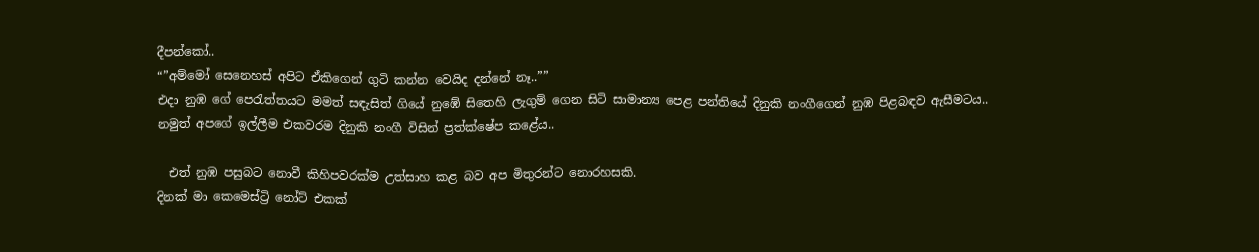දීපන්කෝ..
“”අම්මෝ සෙනෙහස් අපිට ඒකිගෙන් ගුටි කන්න වෙයිද දන්නේ නෑ..””
එදා නුඹ ගේ පෙරැත්තයට මමත් සඳැසිත් ගියේ නුඹේ සිතෙහි ලැගුම් ගෙන සිටි සාමාන්‍ය පෙළ පන්තියේ දිනුකි නංගීගෙන් නුඹ පිළබඳව ඇසීමටය..
නමුත් අපගේ ඉල්ලීම එකවරම දිනුකි නංගී විසින් ප්‍රත්ක්ෂේප කළේය..

  එත් නුඹ පසුබට නොවී කිහිපවරක්ම උත්සාහ කළ බව අප මිතුරන්ට නොරහසකි.
දිනක් මා කෙමෙස්ට්‍රි නෝට් එකක්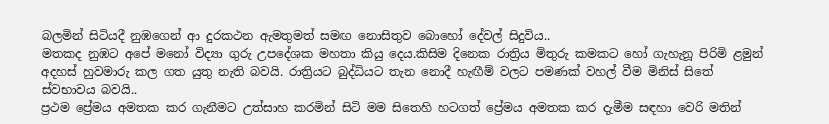බලමින් සිටියදී නුඹගෙන් ආ දුරකථන ඇමතුමත් සමඟ නොසිතුව බොහෝ දේවල් සිදුවිය..
මතකද නුඹට අපේ මනෝ විද්‍යා ගුරු උපදේශක මහතා කියු දෙය.කිසිම දිනෙක රාත්‍රිය මිතුරු කමකට හෝ ගැහැනූ පිරිමි ළමුන් අදහස් හුවමාරු කල ගත යුතු නැති බවයි. රාත්‍රියට බුද්ධියට තැන නොදී හැඟීම් වලට පමණක් වහල් වීම මිනිස් සිතේ ස්වභාවය බවයි..
ප්‍රථම ප්‍රේමය අමතක කර ගැනීමට උත්සාහ කරමින් සිටි මම සිතෙහි හටගත් ප්‍රේමය අමතක කර දැමීම සඳහා වෙරි මතින්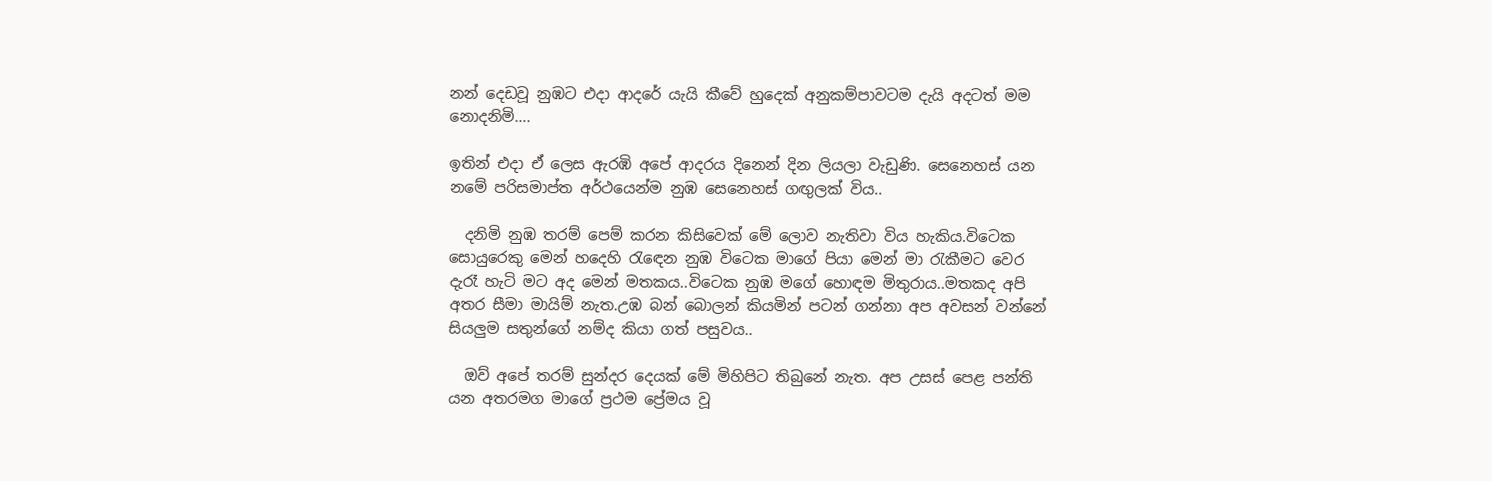නන් දෙඩවූ නුඹට එදා ආදරේ යැයි කීවේ හුදෙක් අනුකම්පාවටම දැයි අදටත් මම නොදනිමි….

ඉතින් එදා ඒ ලෙස ඇරඹි අපේ ආදරය දිනෙන් දින ලියලා වැඩුණි. සෙනෙහස් යන නමේ පරිසමාප්ත අර්ථයෙන්ම නුඹ සෙනෙහස් ගඟුලක් විය..

  දනිමි නුඹ තරම් පෙම් කරන කිසිවෙක් මේ ලොව නැතිවා විය හැකිය.විටෙක සොයුරෙකු මෙන් හදෙහි රැඳෙන නුඹ විටෙක මාගේ පියා මෙන් මා රැකීමට වෙර දැරෑ හැටි මට අද මෙන් මතකය..විටෙක නුඹ මගේ හොඳම මිතුරාය..මතකද අපි අතර සීමා මායිම් නැත.උඹ බන් බොලන් කියමින් පටන් ගන්නා අප අවසන් වන්නේ සියලුම සතුන්ගේ නම්ද කියා ගත් පසුවය..

  ඔව් අපේ තරම් සුන්දර දෙයක් මේ මිහිපිට තිබුනේ නැත. අප උසස් පෙළ පන්ති යන අතරමග මාගේ ප්‍රථම ප්‍රේමය වූ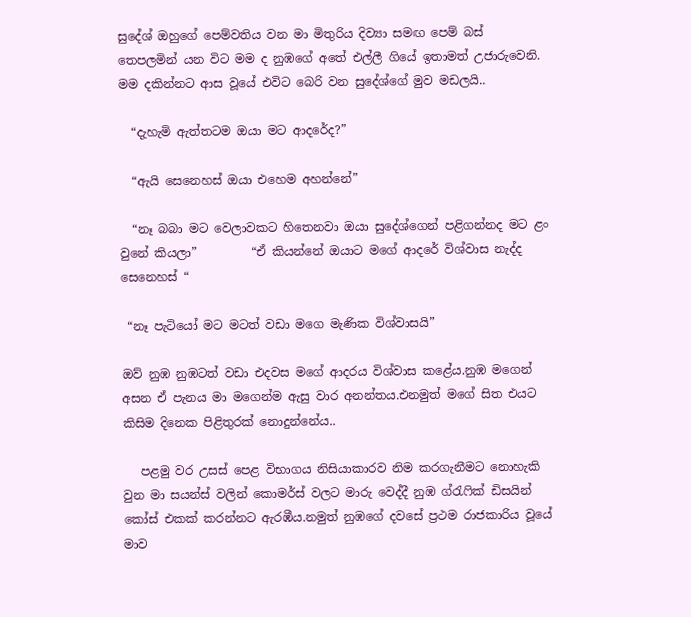සුදේශ් ඔහුගේ පෙම්වතිය වන මා මිතුරිය දිව්‍යා සමඟ පෙම් බස් තෙපලමින් යන විට මම ද නුඹගේ අතේ එල්ලී ගියේ ඉතාමත් උජාරුවෙනි. මම දකින්නට ආස වූයේ එවිට බෙරි වන සුදේශ්ගේ මුව මඩලයි..

  “දැහැමි ඇත්තටම ඔයා මට ආදරේද?”

  “ඇයි සෙනෙහස් ඔයා එහෙම අහන්නේ”

  “නෑ බබා මට වෙලාවකට හිතෙනවා ඔයා සුදේශ්ගෙන් පළිගන්නද මට ළං වුනේ කියලා”         “ඒ කියන්නේ ඔයාට මගේ ආදරේ විශ්වාස නැද්ද සෙනෙහස් “

 “නෑ පැටියෝ මට මටත් වඩා මගෙ මැණික විශ්වාසයි”

ඔව් නුඹ නුඹටත් වඩා එදවස මගේ ආදරය විශ්වාස කළේය.නුඹ මගෙන් අසන ඒ පැනය මා මගෙන්ම ඇසු වාර අනන්තය.එනමුත් මගේ සිත එයට කිසිම දිනෙක පිළිතුරක් නොදුන්නේය..

   පළමු වර උසස් පෙළ විභාගය නිසියාකාරව නිම කරගැනීමට නොහැකි වුන මා සයන්ස් වලින් කොමර්ස් වලට මාරු වෙද්දී නුඹ ග්රැෆික් ඩිසයින් කෝස් එකක් කරන්නට ඇරඹීය.නමුත් නුඹගේ දවසේ ප්‍රථම රාජකාරිය වූයේ මාව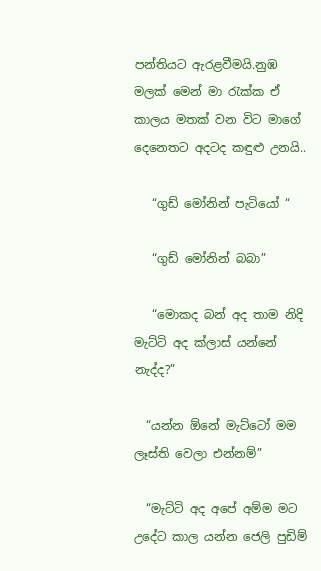පන්තියට ඇරළවීමයි.නුඹ මලක් මෙන් මා රැක්ක ඒ කාලය මතක් වන විට මාගේ දෙනෙතට අදටද කඳුළු උනයි..

   “ගුඩ් මෝනින් පැටියෝ “

   “ගුඩ් මෝනින් බබා”

   “මොකද බන් අද තාම නිදි මැට්ටි අද ක්ලාස් යන්නේ නැද්ද?”

  “යන්න ඕනේ මැට්ටෝ මම ලෑස්ති වෙලා එන්නම්”

  “මැට්ටි අද අපේ අම්ම මට උදේට කාල යන්න ජෙලි පුඩිම්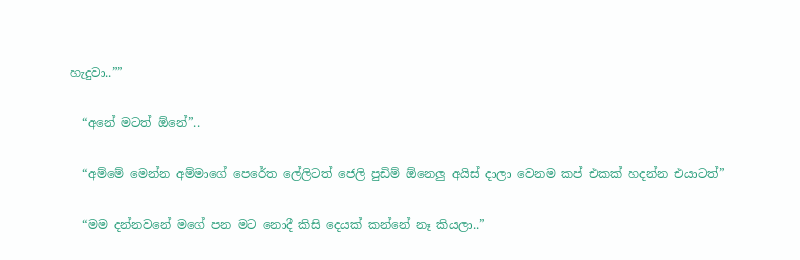හැදුවා..””

  “අනේ මටත් ඕනේ”..

  “අම්මේ මෙන්න අම්මාගේ පෙරේත ලේලිටත් ජෙලි පුඩිම් ඕනෙලු අයිස් දාලා වෙනම කප් එකක් හදන්න එයාටත්”

  “මම දන්නවනේ මගේ පන මට නොදී කිසි දෙයක් කන්නේ නෑ කියලා..”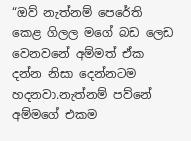“ඔව් නැත්නම් පෙරේති කෙළ ගිලල මගේ බඩ ලෙඩ වෙනවනේ අම්මත් ඒක දන්න නිසා දෙන්නටම හදනවා.නැත්නම් පව්නේ අම්මගේ එකම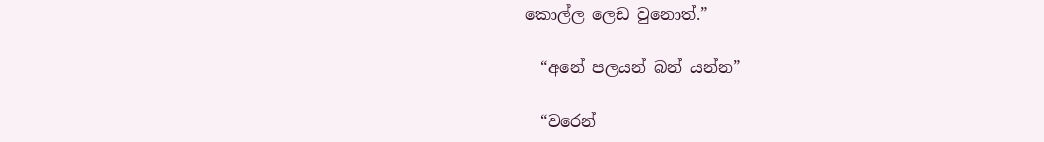කොල්ල ලෙඩ වුනොත්.”

  “අනේ පලයන් බන් යන්න”

  “වරෙන්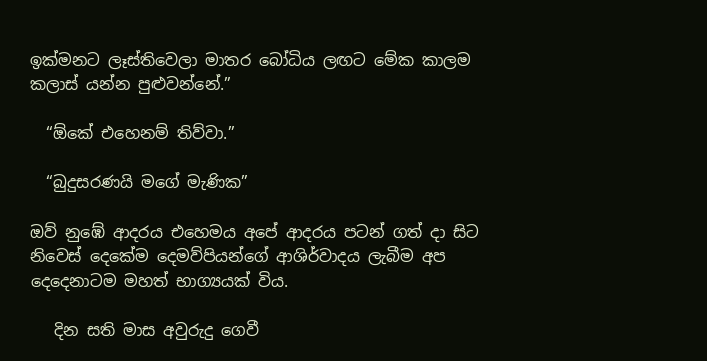ඉක්මනට ලෑස්තිවෙලා මාතර බෝධිය ලඟට මේක කාලම කලාස් යන්න පුළුවන්නේ.”

  “ඕකේ එහෙනම් තිව්වා.”

  “බුදුසරණයි මගේ මැණික”

ඔව් නුඹේ ආදරය එහෙමය අපේ ආදරය පටන් ගත් දා සිට නිවෙස් දෙකේම දෙමව්පියන්ගේ ආශිර්වාදය ලැබීම අප දෙදෙනාටම මහත් භාග්‍යයක් විය.

   දින සති මාස අවුරුදු ගෙවී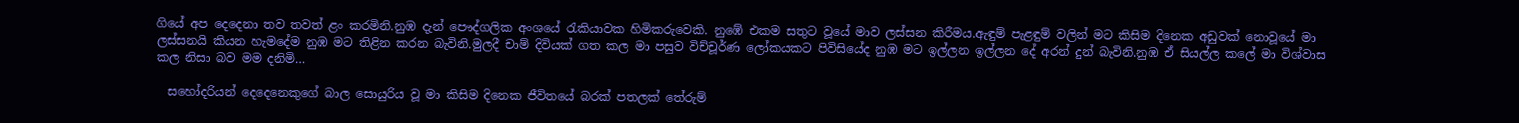ගියේ අප දෙදෙනා තව තවත් ළං කරමිනි.නුඹ දැන් පෞද්ගලික අංශයේ රැකියාවක හිමිකරුවෙකි. නුඹේ එකම සතුට වූයේ මාව ලස්සන කිරීමය.ඇඳුම් පැළඳුම් වලින් මට කිසිම දිනෙක අඩුවක් නොවූයේ මා ලස්සනයි කියන හැමදේම නුඹ මට තිළින කරන බැවිනි.මුලදී චාම් දිවියක් ගත කල මා පසුව විච්චූර්ණ ලෝකයකට පිවිසියේද නුඹ මට ඉල්ලන ඉල්ලන දේ අරන් දුන් බැවිනි.නුඹ ඒ සියල්ල කලේ මා විශ්වාස කල නිසා බව මම දනිමි…

  සහෝදරියන් දෙදෙනෙකුගේ බාල සොයුරිය වූ මා කිසිම දිනෙක ජීවිතයේ බරක් පතලක් තේරුම්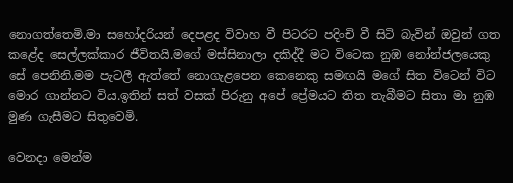නොගත්තෙමි.මා සහෝදරියන් දෙපළද විවාහ වී පිටරට පදිංචි වී සිටි බැවින් ඔවුන් ගත කළේද සෙල්ලක්කාර ජීවිතයි.මගේ මස්සිනාලා දකිද්දී මට විටෙක නුඹ නෝන්ජලයෙකු සේ පෙනිනි.මම පැටලී ඇත්තේ නොගැළපෙන කෙනෙකු සමඟයි මගේ සිත විටෙන් විට මොර ගාන්නට විය.ඉතින් සත් වසක් පිරුනු අපේ ප්‍රේමයට තිත තැබීමට සිතා මා නුඹ මුණ ගැසීමට සිතුවෙමි.

වෙනදා මෙන්ම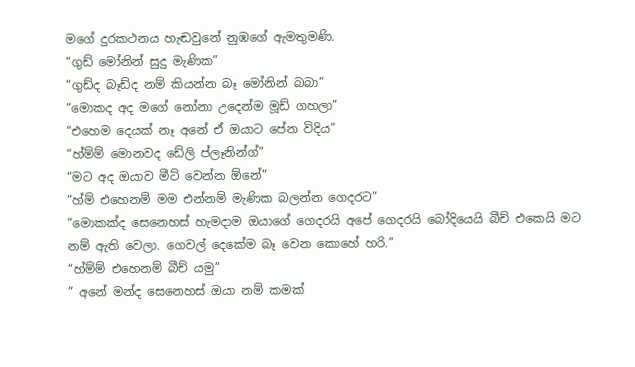මගේ දුරකථනය හැඬවුනේ නුඹගේ ඇමතුමණි.
“ගුඩ් මෝනින් සුදු මැණික”
“ගුඩ්ද බෑඩ්ද නම් කියන්න බෑ මෝනින් බබා”
“මොකද අද මගේ නෝනා උදෙන්ම මූඩ් ගහලා”
“එහෙම දෙයක් නෑ අනේ ඒ ඔයාට පේන විදිය”
“හ්ම්ම් මොනවද ඩේලි ප්ලෑනින්ග්”
“මට අද ඔයාව මීට් වෙන්න ඕනේ”
“හ්ම් එහෙනම් මම එන්නම් මැණික බලන්න ගෙදරට”
“මොකක්ද සෙනෙහස් හැමදාම ඔයාගේ ගෙදරයි අපේ ගෙදරයි බෝදියෙයි බීච් එකෙයි මට නම් ඇති වෙලා. ගෙවල් දෙකේම බෑ වෙන කොහේ හරි.”
“හ්ම්ම් එහෙනම් බීච් යමු”
” අනේ මන්ද සෙනෙහස් ඔයා නම් කමක්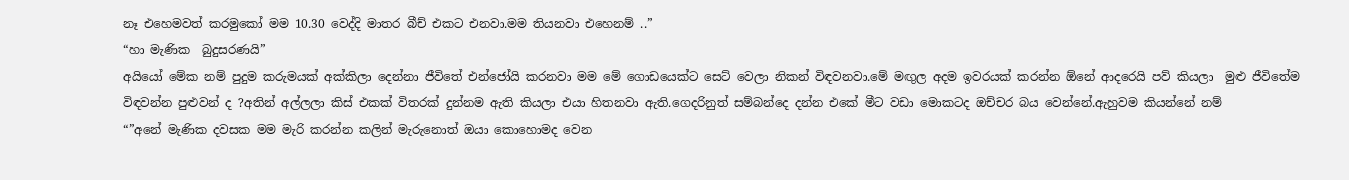නෑ එහෙමවත් කරමුකෝ මම 10.30 වෙද්දි මාතර බීච් එකට එනවා.මම තියනවා එහෙනම් ..”
“හා මැණික  බුදුසරණයි”
අයියෝ මේක නම් පුදුම කරුමයක් අක්කිලා දෙන්නා ජීවිතේ එන්ජෝයි කරනවා මම මේ ගොඩයෙක්ට සෙට් වෙලා නිකන් විඳවනවා.මේ මඟුල අදම ඉවරයක් කරන්න ඕනේ ආදරෙයි පව් කියලා  මුළු ජීවිතේම විඳවන්න පුළුවන් ද ?අතින් අල්ලලා කිස් එකක් විතරක් දුන්නම ඇති කියලා එයා හිතනවා ඇති.ගෙදරිනුත් සම්බන්දෙ දන්න එකේ මීට වඩා මොකටද ඔච්චර බය වෙන්නේ.ඇහුවම කියන්නේ නම්
“”අනේ මැණික දවසක මම මැරි කරන්න කලින් මැරුනොත් ඔයා කොහොමද වෙන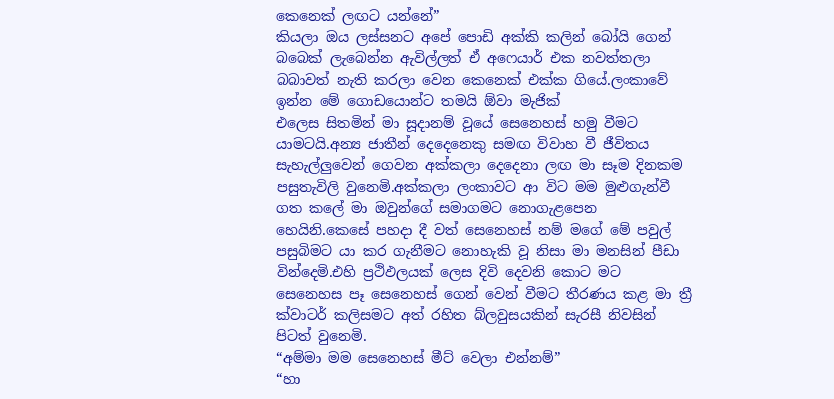කෙනෙක් ලඟට යන්නේ”
කියලා ඔය ලස්සනට අපේ පොඩි අක්කි කලින් බෝයි ගෙන් බබෙක් ලැබෙන්න ඇවිල්ලත් ඒ අෆෙයාර් එක නවත්තලා බබාවත් නැති කරලා වෙන කෙනෙක් එක්ක ගියේ.ලංකාවේ ඉන්න මේ ගොඩයොන්ට තමයි ඕවා මැජික්
එලෙස සිතමින් මා සූදානම් වූයේ සෙනෙහස් හමු වීමට යාමටයි.අන්‍ය ජාතීන් දෙදෙනෙකු සමඟ විවාහ වී ජීවිතය සැහැල්ලුවෙන් ගෙවන අක්කලා දෙදෙනා ලඟ මා සෑම දිනකම පසුතැවිලි වුනෙමි.අක්කලා ලංකාවට ආ විට මම මුළුගැන්වී ගත කලේ මා ඔවුන්ගේ සමාගමට නොගැළපෙන හෙයිනි.කෙසේ පහදා දී වත් සෙනෙහස් නම් මගේ මේ පවුල් පසුබිමට යා කර ගැනීමට නොහැකි වූ නිසා මා මනසින් පීඩා වින්දෙමි.එහි ප්‍රථිඵලයක් ලෙස දිවි දෙවනි කොට මට සෙනෙහස පෑ සෙනෙහස් ගෙන් වෙන් වීමට තීරණය කළ මා ත්‍රී ක්වාටර් කලිසමට අත් රහිත බ්ලවුසයකින් සැරසී නිවසින් පිටත් වුනෙමි.
“අම්මා මම සෙනෙහස් මීට් වෙලා එන්නම්”
“හා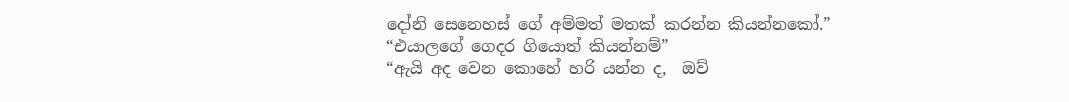දෝනි සෙනෙහස් ගේ අම්මත් මතක් කරන්න කියන්නකෝ.”
“එයාලගේ ගෙදර ගියොත් කියන්නම්”
“ඇයි අද වෙන කොහේ හරි යන්න ද,  ඔව්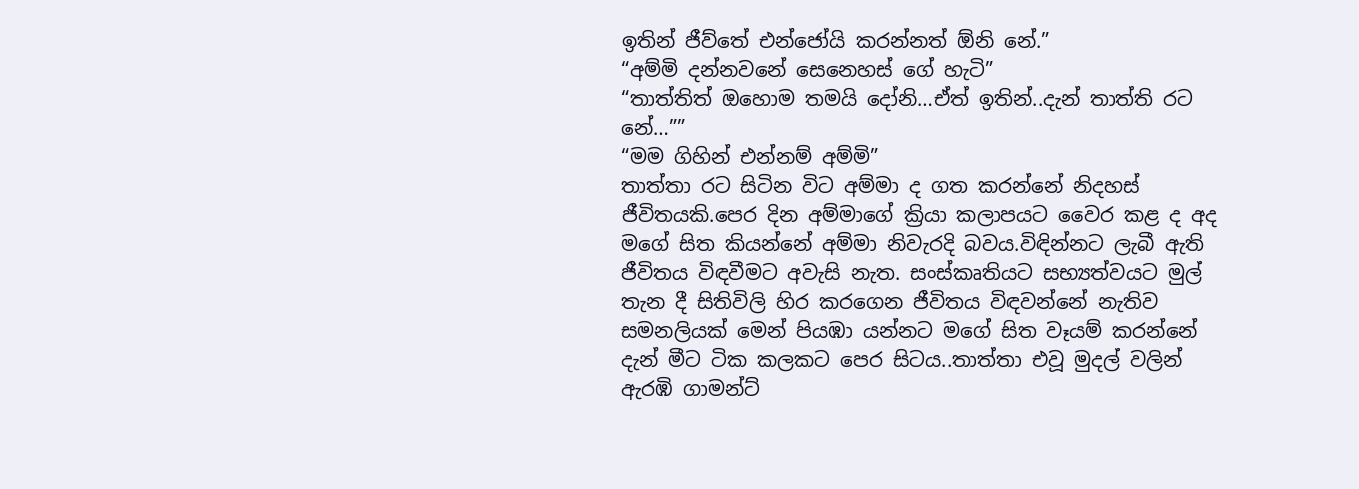ඉතින් ජීව්තේ එන්ජෝයි කරන්නත් ඕනි නේ.”
“අම්මි දන්නවනේ සෙනෙහස් ගේ හැටි”
“තාත්තිත් ඔහොම තමයි දෝනි…ඒත් ඉතින්..දැන් තාත්ති රට නේ…””
“මම ගිහින් එන්නම් අම්මි”
තාත්තා රට සිටින විට අම්මා ද ගත කරන්නේ නිදහස් ජීවිතයකි.පෙර දින අම්මාගේ ක්‍රියා කලාපයට වෛර කළ ද අද මගේ සිත කියන්නේ අම්මා නිවැරදි බවය.විඳින්නට ලැබී ඇති ජීවිතය විඳවීමට අවැසි නැත. සංස්කෘතියට සභ්‍යත්වයට මුල් තැන දී සිතිවිලි හිර කරගෙන ජීවිතය විඳවන්නේ නැතිව සමනලියක් මෙන් පියඹා යන්නට මගේ සිත වෑයම් කරන්නේ දැන් මීට ටික කලකට පෙර සිටය..තාත්තා එවූ මුදල් වලින් ඇරඹි ගාමන්ට්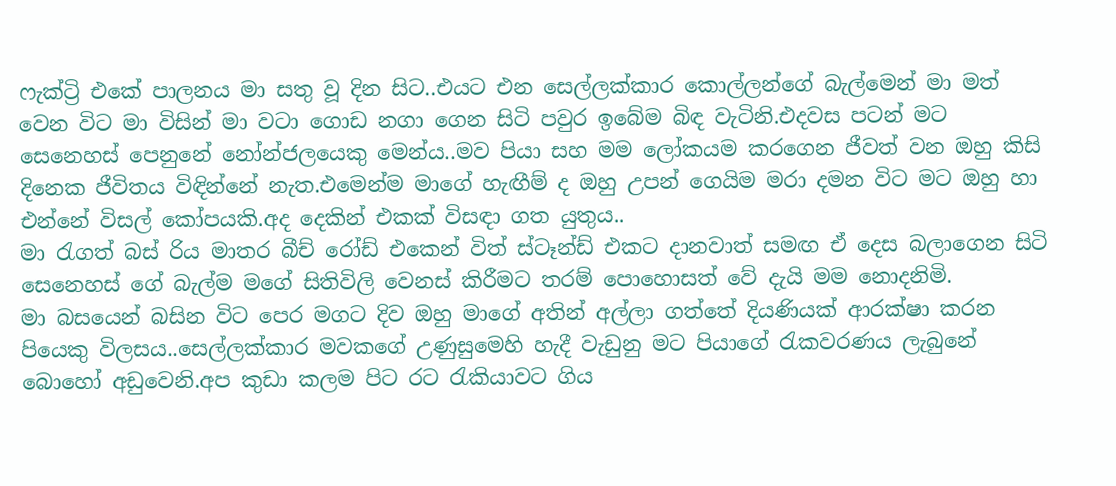ෆැක්ට්‍රි එකේ පාලනය මා සතු වූ දින සිට..එයට එන සෙල්ලක්කාර කොල්ලන්ගේ බැල්මෙන් මා මත් වෙන විට මා විසින් මා වටා ගොඩ නගා ගෙන සිටි පවුර ඉබේම බිඳ වැටිනි.එදවස පටන් මට සෙනෙහස් පෙනුනේ නෝන්ජලයෙකු මෙන්ය..මව පියා සහ මම ලෝකයම කරගෙන ජීවත් වන ඔහු කිසි දිනෙක ජීවිතය විඳින්නේ නැත.එමෙන්ම මාගේ හැඟීම් ද ඔහු උපන් ගෙයිම මරා දමන විට මට ඔහු හා එන්නේ විසල් කෝපයකි.අද දෙකින් එකක් විසඳා ගත යුතුය..
මා රැගත් බස් රිය මාතර බීච් රෝඩ් එකෙන් විත් ස්ටෑන්ඩ් එකට දානවාත් සමඟ ඒ දෙස බලාගෙන සිටි සෙනෙහස් ගේ බැල්ම මගේ සිතිවිලි වෙනස් කිරීමට තරම් පොහොසත් වේ දැයි මම නොදනිමි.
මා බසයෙන් බසින විට පෙර මගට දිව ඔහු මාගේ අතින් අල්ලා ගත්තේ දියණියක් ආරක්ෂා කරන පියෙකු විලසය..සෙල්ලක්කාර මවකගේ උණුසුමෙහි හැදී වැඩුනු මට පියාගේ රැකවරණය ලැබුනේ බොහෝ අඩුවෙනි.අප කුඩා කලම පිට රට රැකියාවට ගිය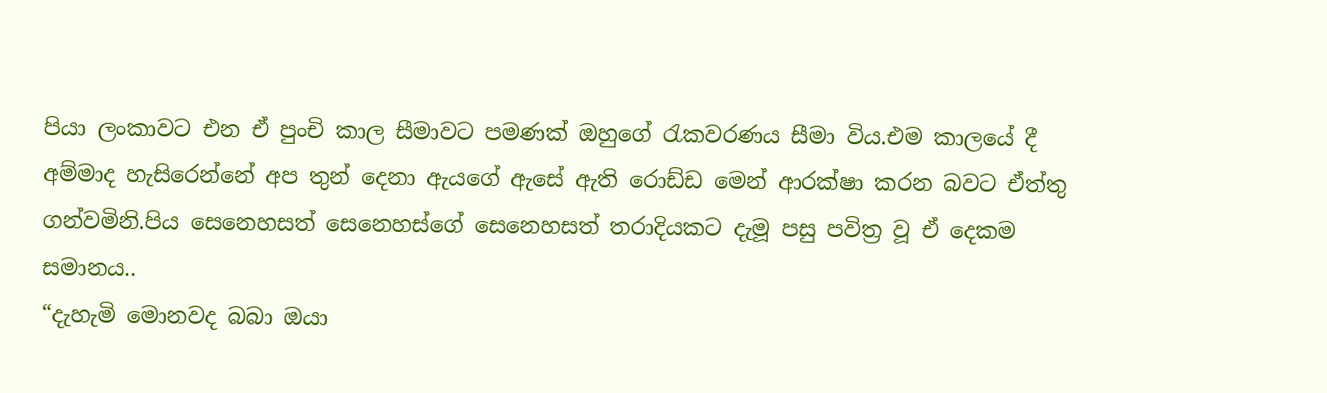පියා ලංකාවට එන ඒ පුංචි කාල සීමාවට පමණක් ඔහුගේ රැකවරණය සීමා විය.එම කාලයේ දී අම්මාද හැසිරෙන්නේ අප තුන් දෙනා ඇයගේ ඇසේ ඇති රොඩ්ඩ මෙන් ආරක්ෂා කරන බවට ඒත්තු ගන්වමිනි.පිය සෙනෙහසත් සෙනෙහස්ගේ සෙනෙහසත් තරාදියකට දැමූ පසු පවිත්‍ර වූ ඒ දෙකම සමානය..
“දැහැමි මොනවද බබා ඔයා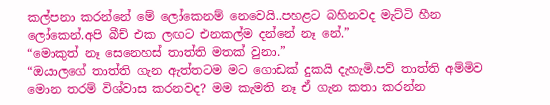කල්පනා කරන්නේ මේ ලෝකෙනම් නෙවෙයි..පහළට බහිනවද මැට්ටි හීන ලෝකෙන්.අපි බීච් එක ලඟට එනකල්ම දන්නේ නෑ නේ.”
“මොකුත් නෑ සෙනෙහස් තාත්ති මතක් වුනා.”
“ඔයාලගේ තාත්ති ගැන ඇත්තටම මට ගොඩක් දුකයි දැහැමි.පව් තාත්ති අම්මිව මොන තරම් විශ්වාස කරනවද? මම කැමති නෑ ඒ ගැන කතා කරන්න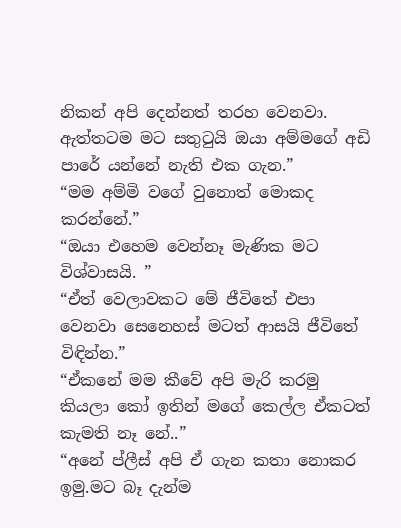නිකන් අපි දෙන්නත් තරහ වෙනවා. ඇත්තටම මට සතුටුයි ඔයා අම්මගේ අඩි පාරේ යන්නේ නැති එක ගැන.”
“මම අම්මි වගේ වුනොත් මොකද කරන්නේ.”
“ඔයා එහෙම වෙන්නෑ මැණික මට විශ්වාසයි. ”
“ඒත් වෙලාවකට මේ ජීවිතේ එපා වෙනවා සෙනෙහස් මටත් ආසයි ජීවිතේ විඳින්න.”
“ඒකනේ මම කීවේ අපි මැරි කරමු කියලා කෝ ඉතින් මගේ කෙල්ල ඒකටත් කැමති නෑ නේ..”
“අනේ ප්ලීස් අපි ඒ ගැන කතා නොකර ඉමු.මට බෑ දැන්ම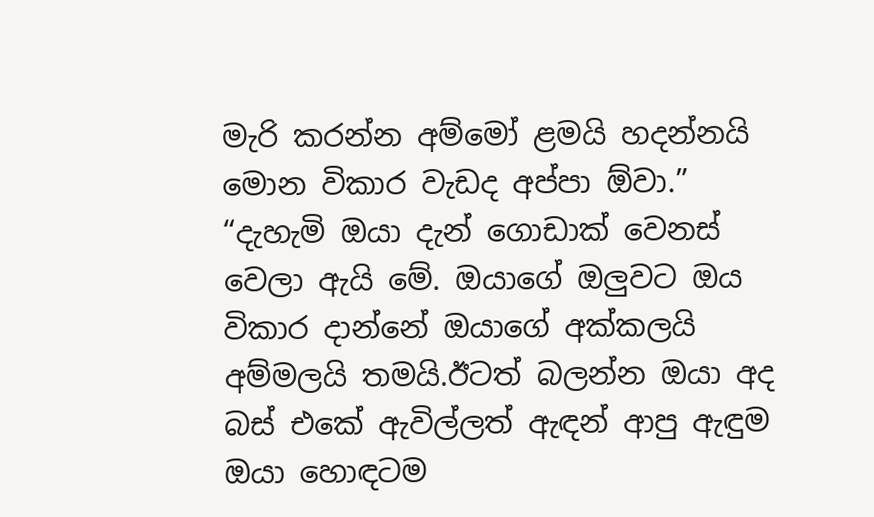මැරි කරන්න අම්මෝ ළමයි හදන්නයි මොන විකාර වැඩද අප්පා ඕවා.”
“දැහැමි ඔයා දැන් ගොඩාක් වෙනස් වෙලා ඇයි මේ. ඔයාගේ ඔලුවට ඔය විකාර දාන්නේ ඔයාගේ අක්කලයි අම්මලයි තමයි.ඊටත් බලන්න ඔයා අද බස් එකේ ඇවිල්ලත් ඇඳන් ආපු ඇඳුම ඔයා හොඳටම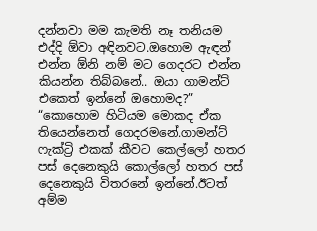දන්නවා මම කැමති නෑ තනියම එද්දි ඕවා අඳිනවට.ඔහොම ඇඳන් එන්න ඕනි නම් මට ගෙදරට එන්න කියන්න තිබ්බනේ.. ඔයා ගාමන්ට් එකෙත් ඉන්නේ ඔහොමද?”
“කොහොම හිටියම මොකද ඒක තියෙන්නෙත් ගෙදරමනේ.ගාමන්ට් ෆැක්ට්‍රි එකක් කීවට කෙල්ලෝ හතර පස් දෙනෙකුයි කොල්ලෝ හතර පස් දෙනෙකුයි විතරනේ ඉන්නේ.ඊටත් අම්ම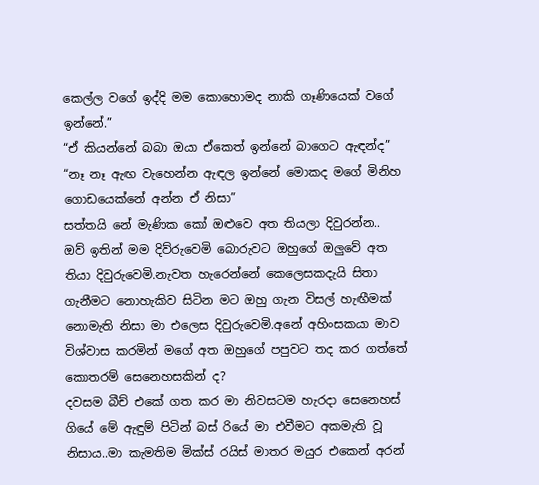කෙල්ල වගේ ඉද්දි මම කොහොමද නාකි ගෑණියෙක් වගේ ඉන්නේ.”
“ඒ කියන්නේ බබා ඔයා ඒකෙත් ඉන්නේ බාගෙට ඇඳන්ද”
“නෑ නෑ ඇඟ වැහෙන්න ඇඳල ඉන්නේ මොකද මගේ මිනිහ ගොඩයෙක්නේ අන්න ඒ නිසා”
සත්තයි නේ මැණික කෝ ඔළුවෙ අත තියලා දිවුරන්න..
ඔව් ඉතින් මම දිව්රුවෙමි බොරුවට ඔහුගේ ඔලුවේ අත තියා දිවුරුවෙමි.නැවත හැරෙන්නේ කෙලෙසකදැයි සිතා ගැනීමට නොහැකිව සිටින මට ඔහු ගැන විසල් හැඟීමක් නොමැති නිසා මා එලෙස දිවුරුවෙමි.අනේ අහිංසකයා මාව විශ්වාස කරමින් මගේ අත ඔහුගේ පපුවට තද කර ගත්තේ කොතරම් සෙනෙහසකින් ද?
දවසම බීච් එකේ ගත කර මා නිවසටම හැරදා සෙනෙහස් ගියේ මේ ඇඳුම් පිටින් බස් රියේ මා එවීමට අකමැති වූ නිසාය..මා කැමතිම මික්ස් රයිස් මාතර මයුර එකෙන් අරන්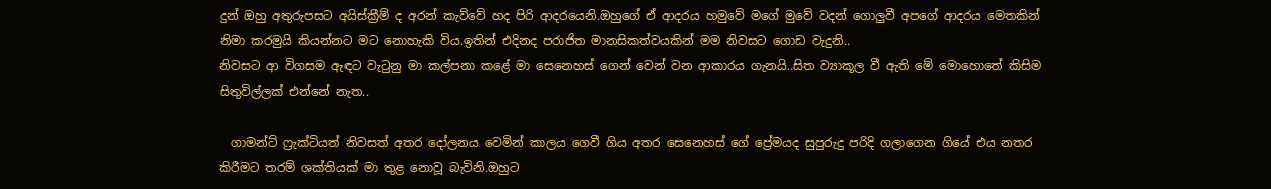දුන් ඔහු අතුරුපසට අයිස්ක්‍රීම් ද අරන් කැව්වේ හද පිරි ආදරයෙනි.ඔහුගේ ඒ ආදරය හමුවේ මගේ මුවේ වදන් ගොලුවී අපගේ ආදරය මෙතකින් නිමා කරමුයි කියන්නට මට නොහැකි විය.ඉතින් එදිනද පරාජිත මානසිකත්වයකින් මම නිවසට ගොඩ වැදුනි..
නිවසට ආ විගසම ඇඳට වැටුනු මා කල්පනා කළේ මා සෙනෙහස් ගෙන් වෙන් වන ආකාරය ගැනයි..සිත ව්‍යාකූල වී ඇති මේ මොහොතේ කිසිම සිතුවිල්ලක් එන්නේ නැත..

  ගාමන්ට් ෆ්‍රැක්ටියත් නිවසත් අතර දෝලනය වෙමින් කාලය ගෙවී ගිය අතර සෙනෙහස් ගේ ප්‍රේමයද සුපුරුදු පරිදි ගලාගෙන ගියේ එය නතර කිරීමට තරම් ශක්තියක් මා තුළ නොවූ බැවිනි.ඔහුට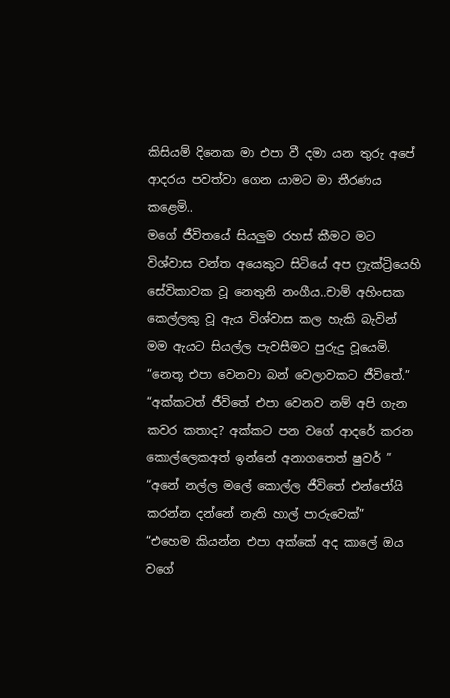කිසියම් දිනෙක මා එපා වී දමා යන තුරු අපේ ආදරය පවත්වා ගෙන යාමට මා තීරණය කළෙමි..
මගේ ජීවිතයේ සියලුම රහස් කීමට මට විශ්වාස වන්ත අයෙකුට සිටියේ අප ෆ්‍රැක්ට්‍රියෙහි සේවිකාවක වූ නෙතුනි නංගීය..චාම් අහිංසක කෙල්ලකු වූ ඇය විශ්වාස කල හැකි බැවින් මම ඇයට සියල්ල පැවසීමට පුරුදු වූයෙමි.
“නෙතූ එපා වෙනවා බන් වෙලාවකට ජීවිතේ.”
“අක්කටත් ජීවිතේ එපා වෙනව නම් අපි ගැන කවර කතාද? අක්කට පන වගේ ආදරේ කරන කොල්ලෙකඅත් ඉන්නේ අනාගතෙත් ෂුවර් ”
“අනේ නල්ල මලේ කොල්ල ජීවිතේ එන්ජෝයි කරන්න දන්නේ නැති හාල් පාරුවෙක්”
“එහෙම කියන්න එපා අක්කේ අද කාලේ ඔය වගේ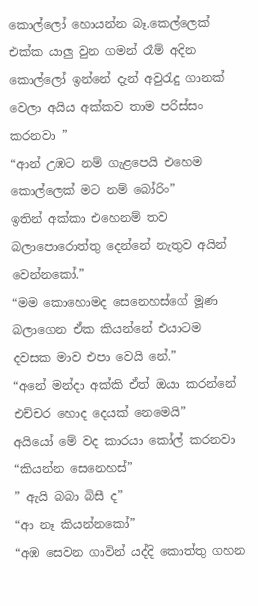කොල්ලෝ හොයන්න බෑ.කෙල්ලෙක් එක්ක යාලු වුන ගමන් රෑම් අදින කොල්ලෝ ඉන්නේ දැන් අවුරැදු ගානක් වෙලා අයිය අක්කව තාම පරිස්සං කරනවා ”
“ආන් උඹට නම් ගැළපෙයි එහෙම කොල්ලෙක් මට නම් බෝරිං”
ඉතින් අක්කා එහෙනම් තව බලාපොරොත්තු දෙන්නේ නැතුව අයින් වෙන්නකෝ.”
“මම කොහොමද සෙනෙහස්ගේ මූණ බලාගෙන ඒක කියන්නේ එයාටම දවසක මාව එපා වෙයි නේ.”
“අනේ මන්දා අක්කි ඒත් ඔයා කරන්නේ එච්චර හොද දෙයක් නෙමෙයි”
අයියෝ මේ වද කාරයා කෝල් කරනවා
“කියන්න සෙනෙහස්”
” ඇයි බබා බිසී ද”
“ආ නෑ කියන්නකෝ”
“අඹ සෙවන ගාවින් යද්දි කොත්තු ගහන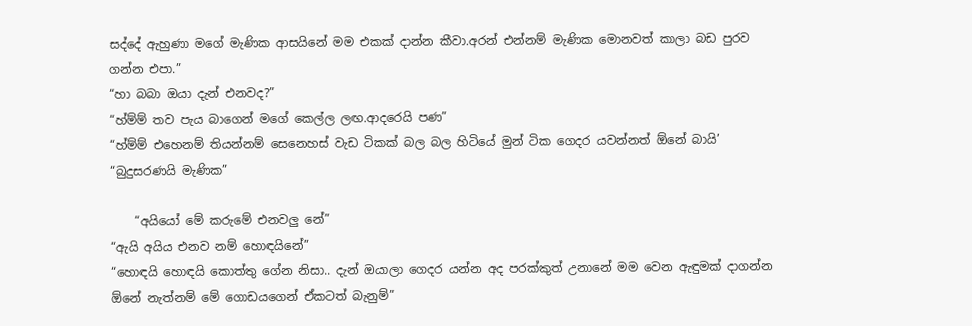සද්දේ ඇහුණා මගේ මැණික ආසයිනේ මම එකක් දාන්න කීවා.අරන් එන්නම් මැණික මොනවත් කාලා බඩ පුරව ගන්න එපා.”
“හා බබා ඔයා දැන් එනවද?”
“හ්ම්ම් තව පැය බාගෙන් මගේ කෙල්ල ලඟ.ආදරෙයි පණ”
“හ්ම්ම් එහෙනම් තියන්නම් සෙනෙහස් වැඩ ටිකක් බල බල හිටියේ මුන් ටික ගෙදර යවන්නත් ඕනේ බායි’
“බුදුසරණයි මැණික”

    “අයියෝ මේ කරුමේ එනවලු නේ”
“ඇයි අයිය එනව නම් හොඳයිනේ”
“හොඳයි හොඳයි කොත්තු ගේන නිසා.. දැන් ඔයාලා ගෙදර යන්න අද පරක්කුත් උනානේ මම වෙන ඇඳුමක් දාගන්න ඕනේ නැත්නම් මේ ගොඩයගෙන් ඒකටත් බැනුම්”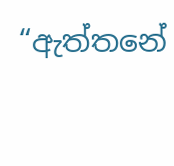“ඇත්තනේ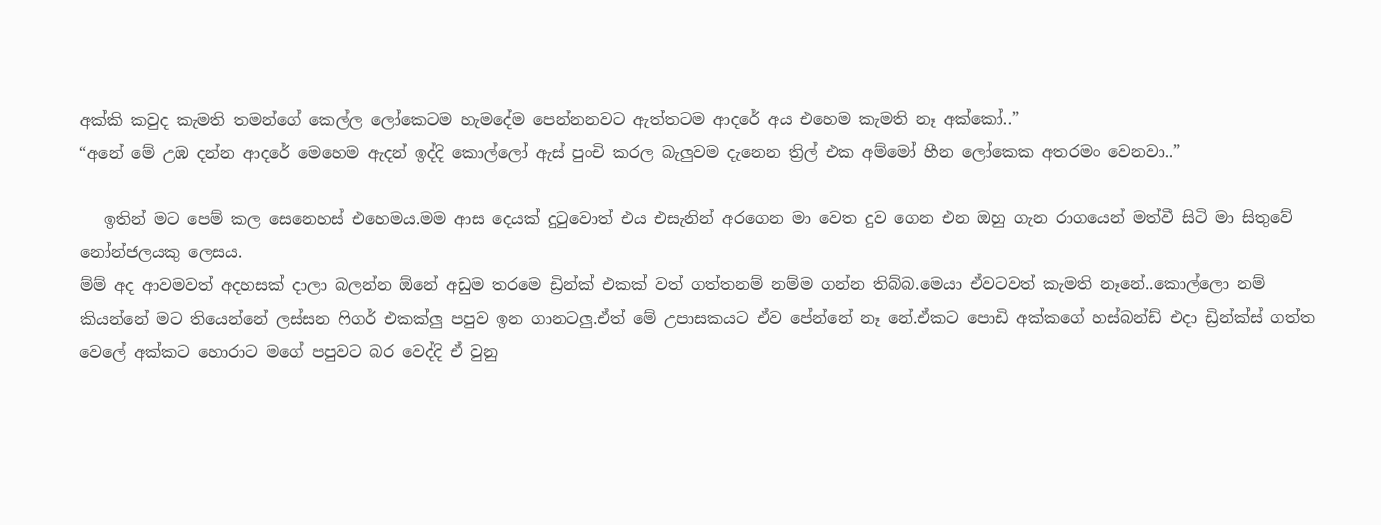අක්කි කවුද කැමති තමන්ගේ කෙල්ල ලෝකෙටම හැමදේම පෙන්නනවට ඇත්තටම ආදරේ අය එහෙම කැමති නෑ අක්කෝ..”
“අනේ මේ උඹ දන්න ආදරේ මෙහෙම ඇදන් ඉද්දි කොල්ලෝ ඇස් පුංචි කරල බැලුවම දැනෙන ත්‍රිල් එක අම්මෝ හීන ලෝකෙක අතරමං වෙනවා..”

   ඉතින් මට පෙම් කල සෙනෙහස් එහෙමය.මම ආස දෙයක් දුටුවොත් එය එසැනින් අරගෙන මා වෙත දුව ගෙන එන ඔහු ගැන රාගයෙන් මත්වී සිටි මා සිතුවේ නෝන්ජලයකු ලෙසය.
ම්ම් අද ආවමවත් අදහසක් දාලා බලන්න ඕනේ අඩුම තරමෙ ඩ්‍රින්ක් එකක් වත් ගත්තනම් නම්ම ගන්න තිබ්බ.මෙයා ඒවටවත් කැමති නෑනේ..කොල්ලො නම් කියන්නේ මට තියෙන්නේ ලස්සන ෆිගර් එකක්ලු පපුව ඉන ගානටලු.ඒත් මේ උපාසකයට ඒව පේන්නේ නෑ නේ.ඒකට පොඩි අක්කගේ හස්බන්ඩ් එදා ඩ්‍රින්ක්ස් ගත්ත වෙලේ අක්කට හොරාට මගේ පපුවට බර වෙද්දි ඒ වුනු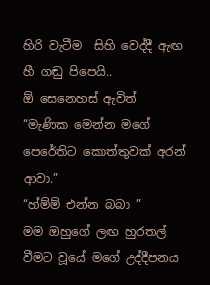හිරි වැටීම  සිහි වෙද්දී ඇඟ හී ගඬු පිපෙයි..
ඕ සෙනෙහස් ඇවිත්
“මැණික මෙන්න මගේ පෙරේතිට කොත්තුවක් අරන් ආවා.”
“හ්ම්ම් එන්න බබා ”
මම ඔහුගේ ලඟ හුරතල් වීමට වූයේ මගේ උද්දීපනය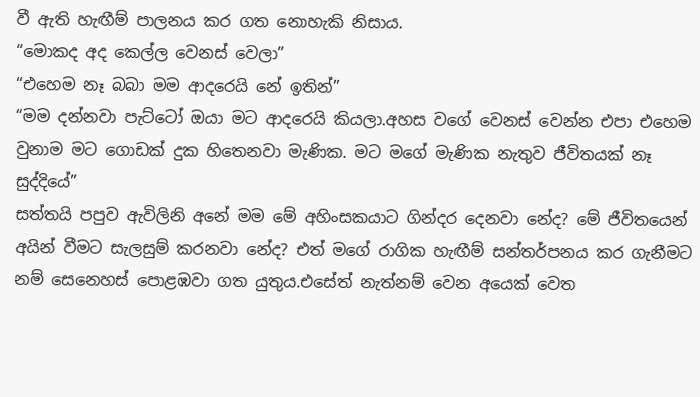වී ඇති හැඟීම් පාලනය කර ගත නොහැකි නිසාය.
“මොකද අද කෙල්ල වෙනස් වෙලා”
“එහෙම නෑ බබා මම ආදරෙයි නේ ඉතින්”
“මම දන්නවා පැට්ටෝ ඔයා මට ආදරෙයි කියලා.අහස වගේ වෙනස් වෙන්න එපා එහෙම වුනාම මට ගොඩක් දුක හිතෙනවා මැණික. මට මගේ මැණික නැතුව ජීවිතයක් නෑ සුද්දියේ”
සත්තයි පපුව ඇවිලිනි අනේ මම මේ අහිංසකයාට ගින්දර දෙනවා නේද? මේ ජීවිතයෙන් අයින් වීමට සැලසුම් කරනවා නේද? එත් මගේ රාගික හැඟීම් සන්තර්පනය කර ගැනීමට නම් සෙනෙහස් පොළඹවා ගත යුතුය.එසේත් නැත්නම් වෙන අයෙක් වෙත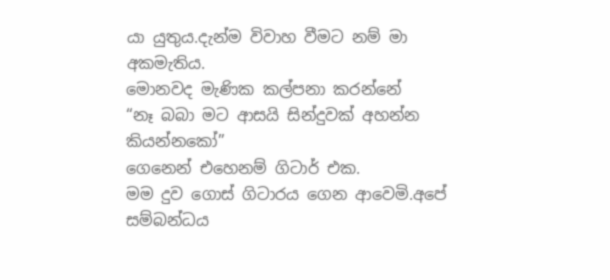යා යුතුය.දැන්ම විවාහ වීමට නම් මා අකමැතිය.
මොනවද මැණික කල්පනා කරන්නේ
“නෑ බබා මට ආසයි සින්දුවක් අහන්න කියන්නකෝ”
ගෙනෙන් එහෙනම් ගිටාර් එක.
මම දුව ගොස් ගිටාරය ගෙන ආවෙමි.අපේ සම්බන්ධය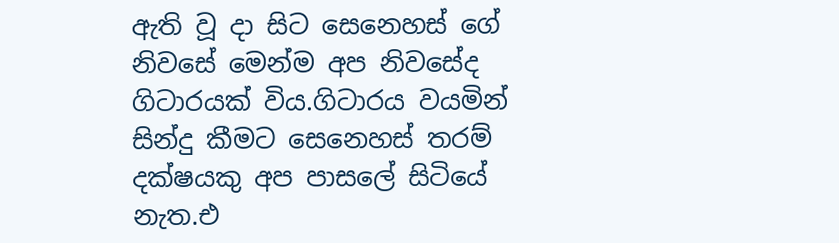ඇති වූ දා සිට සෙනෙහස් ගේ නිවසේ මෙන්ම අප නිවසේද ගිටාරයක් විය.ගිටාරය වයමින් සින්දු කීමට සෙනෙහස් තරම් දක්ෂයකු අප පාසලේ සිටියේ නැත.එ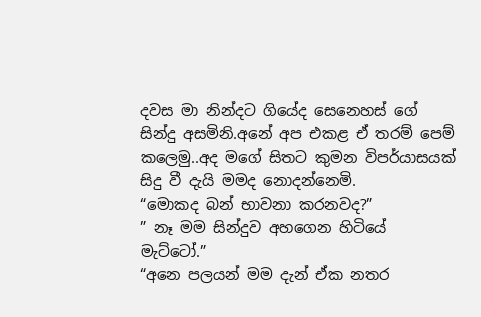දවස මා නින්දට ගියේද සෙනෙහස් ගේ සින්දු අසමිනි.අනේ අප එකළ ඒ තරම් පෙම් කලෙමු..අද මගේ සිතට කුමන විපර්යාසයක් සිදු වී දැයි මමද නොදන්නෙමි.
“මොකද බන් භාවනා කරනවද?”
” නෑ මම සින්දුව අහගෙන හිටියේ මැට්ටෝ.”
“අනෙ පලයන් මම දැන් ඒක නතර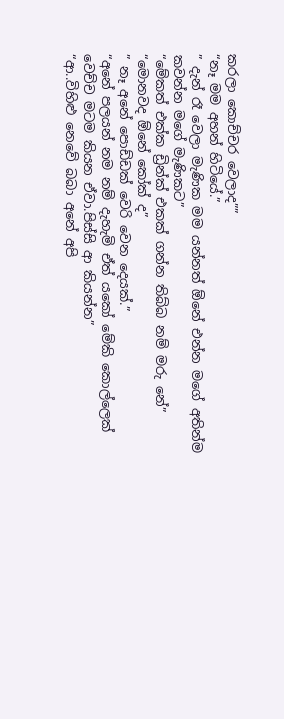කරලා කොච්චර වෙලාද””
“නෑ මම අහන් හිටියේ.”
” දැන් රෑ වෙලා මැණික මම යන්නත් ඕනේ එන්න මගේ අතින්ම කවන්න මගේ මැණිකට”
“මේකත් එක්ක ඩ්‍රින්ක් එකක් ගන්න තිබ්බ නම් මරු නේ”
“මොනවද ඕනේ කෝක් ද”
” නෑ අනේ පොඩ්ඩක් වෙරි වෙන දෙයක්.”
“අනේ පලයන් නම නම් දැහැමි ඒත් යකෝ මේකි කොල්ලෙක් වෙච්ච මටම කියන ඒවා.පිස්සි ආ කියන්න”
“ආ..විහිළු නෙවේ බබා අනේ අපි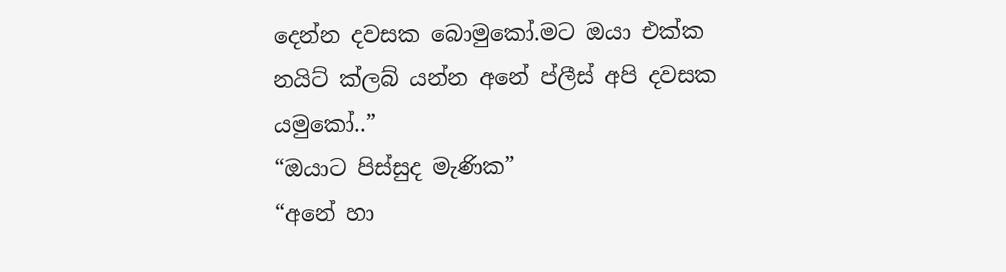දෙන්න දවසක බොමුකෝ.මට ඔයා එක්ක නයිට් ක්ලබ් යන්න අනේ ප්ලීස් අපි දවසක යමුකෝ..”
“ඔයාට පිස්සුද මැණික”
“අනේ හා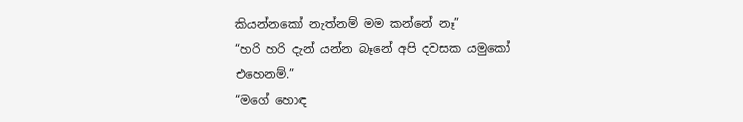කියන්නකෝ නැත්නම් මම කන්නේ නෑ”
“හරි හරි දැන් යන්න බෑනේ අපි දවසක යමුකෝ එහෙනම්.”
“මගේ හොඳ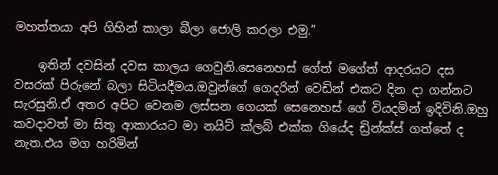මහත්තයා අපි ගිහින් කාලා බීලා ජොලි කරලා එමු.”

    ඉතින් දවසින් දවස කාලය ගෙවුනි.සෙනෙහස් ගේත් මගේත් ආදරයට දස වසරක් පිරුනේ බලා සිටියදීමය.ඔවුන්ගේ ගෙදරින් වෙඩින් එකට දින දා ගන්නට සැරසුනි.ඒ අතර අපිට වෙනම ලස්සන ගෙයක් සෙනෙහස් ගේ වියදමින් ඉදිවිනි.ඔහු කවදාවත් මා සිතූ ආකාරයට මා නයිට් ක්ලබ් එක්ක ගියේද ඩ්‍රින්ක්ස් ගත්තේ ද නැත.එය මග හරිමින්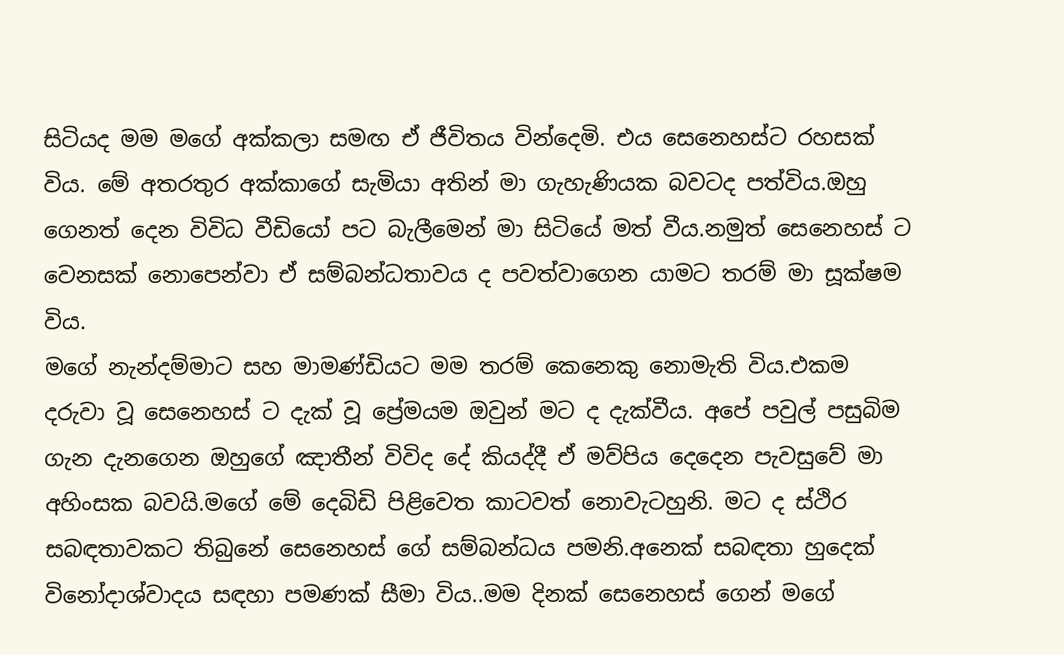සිටියද මම මගේ අක්කලා සමඟ ඒ ජීවිතය වින්දෙමි. එය සෙනෙහස්ට රහසක් විය. මේ අතරතුර අක්කාගේ සැමියා අතින් මා ගැහැණියක බවටද පත්විය.ඔහු ගෙනත් දෙන විවිධ වීඩියෝ පට බැලීමෙන් මා සිටියේ මත් වීය.නමුත් සෙනෙහස් ට වෙනසක් නොපෙන්වා ඒ සම්බන්ධතාවය ද පවත්වාගෙන යාමට තරම් මා සූක්ෂම විය.
මගේ නැන්දම්මාට සහ මාමණ්ඩියට මම තරම් කෙනෙකු නොමැති විය.එකම දරුවා වූ සෙනෙහස් ට දැක් වූ ප්‍රේමයම ඔවුන් මට ද දැක්වීය. අපේ පවුල් පසුබිම ගැන දැනගෙන ඔහුගේ ඤාතීන් විවිද දේ කියද්දී ඒ මව්පිය දෙදෙන පැවසුවේ මා අහිංසක බවයි.මගේ මේ දෙබිඩි පිළිවෙත කාටවත් නොවැටහුනි. මට ද ස්ථිර සබඳතාවකට තිබුනේ සෙනෙහස් ගේ සම්බන්ධය පමනි.අනෙක් සබඳතා හුදෙක් විනෝදාශ්වාදය සඳහා පමණක් සීමා විය..මම දිනක් සෙනෙහස් ගෙන් මගේ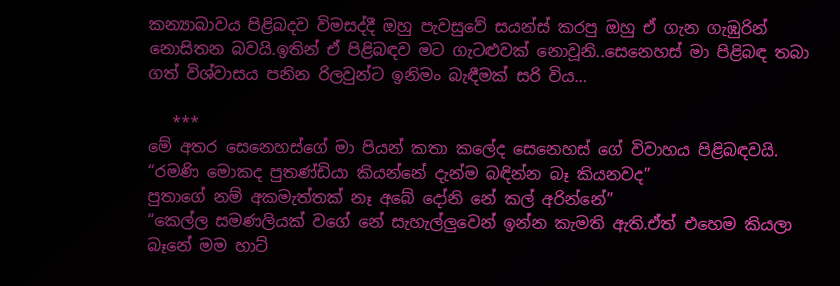කන්‍යාබාවය පිළිබදව විමසද්දී ඔහු පැවසුවේ සයන්ස් කරපු ඔහු ඒ ගැන ගැඹුරින් නොසිතන බවයි.ඉතින් ඒ පිළිබඳව මට ගැටළුවක් නොවූනි..සෙනෙහස් මා පිළිබඳ තබා ගත් විශ්වාසය පනින රිලවුන්ට ඉනිමං බැඳීමක් සරි විය…

   ***
මේ අතර සෙනෙහස්ගේ මා පියන් කතා කලේද සෙනෙහස් ගේ විවාහය පිළිබඳවයි.
“රමණි මොකද පුතණ්ඩියා කියන්නේ දැන්ම බඳින්න බෑ කියනවද”
පුතාගේ නම් අකමැත්තක් නෑ අබේ දෝනි නේ කල් අරින්නේ”
“කෙල්ල සමණලියක් වගේ නේ සැහැල්ලුවෙන් ඉන්න කැමති ඇති.ඒත් එහෙම කියලා බෑනේ මම හාට්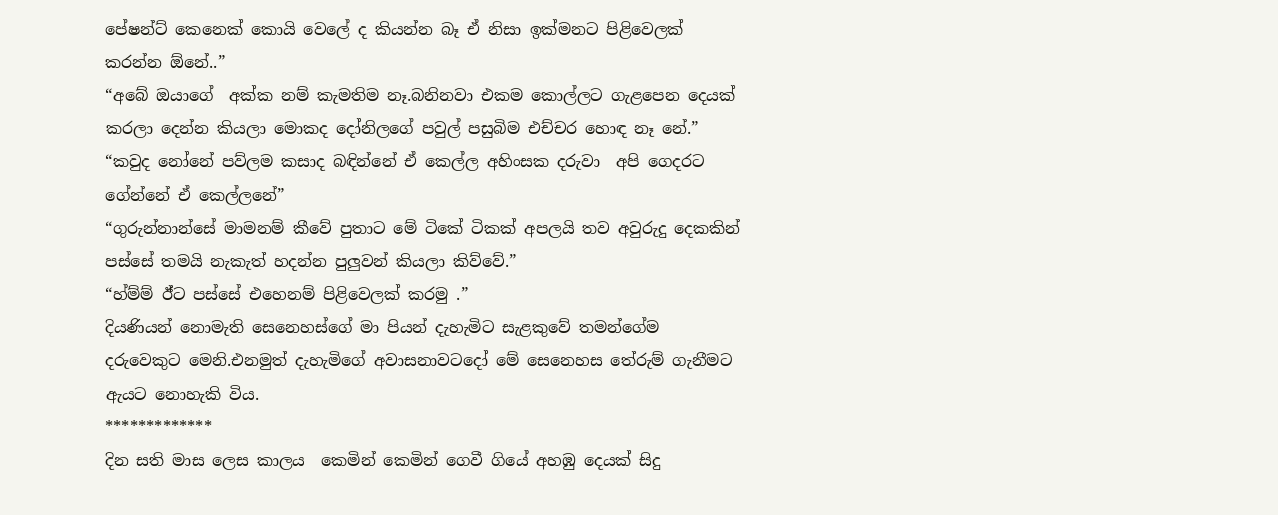පේෂන්ට් කෙනෙක් කොයි වෙලේ ද කියන්න බෑ ඒ නිසා ඉක්මනට පිළිවෙලක් කරන්න ඕනේ..”
“අබේ ඔයාගේ  අක්ක නම් කැමතිම නෑ.බනිනවා එකම කොල්ලට ගැළපෙන දෙයක් කරලා දෙන්න කියලා මොකද දෝනිලගේ පවුල් පසුබිම එච්චර හොඳ නෑ නේ.”
“කවුද නෝනේ පව්ලම කසාද බඳින්නේ ඒ කෙල්ල අහිංසක දරුවා  අපි ගෙදරට ගේන්නේ ඒ කෙල්ලනේ”
“ගුරුන්නාන්සේ මාමනම් කීවේ පුතාට මේ ටිකේ ටිකක් අපලයි තව අවුරුදු දෙකකින් පස්සේ තමයි නැකැත් හදන්න පුලුවන් කියලා කිව්වේ.”
“හ්ම්ම් ඊ්ට පස්සේ එහෙනම් පිළිවෙලක් කරමු .”
දියණියන් නොමැති සෙනෙහස්ගේ මා පියන් දැහැමිට සැළකුවේ තමන්ගේම දරුවෙකුට මෙනි.එනමුත් දැහැමිගේ අවාසනාවටදෝ මේ සෙනෙහස තේරුම් ගැනීමට ඇයට නොහැකි විය.
*************
දින සති මාස ලෙස කාලය  කෙමින් කෙමින් ගෙවී ගියේ අහඹු දෙයක් සිදු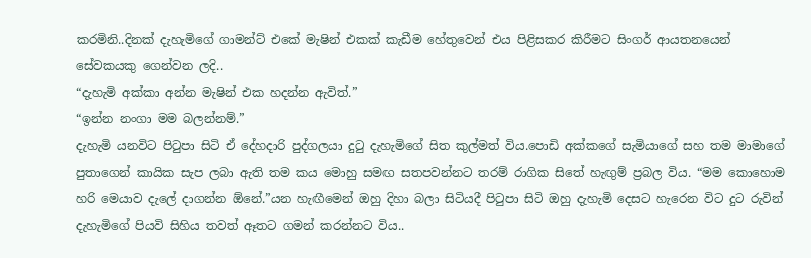කරමිනි..දිනක් දැහැමිගේ ගාමන්ට් එකේ මැෂින් එකක් කැඩීම හේතුවෙන් එය පිළිසකර කිරීමට සිංගර් ආයතනයෙන් සේවකයකු ගෙන්වන ලදි..
“දැහැමි අක්කා අන්න මැෂින් එක හදන්න ඇවිත්.”
“ඉන්න නංගා මම බලන්නම්.”
දැහැමි යනවිට පිටුපා සිටි ඒ දේහදාරි පුද්ගලයා දුටු දැහැමිගේ සිත කුල්මත් විය.පොඩි අක්කගේ සැමියාගේ සහ තම මාමාගේ පුතාගෙන් කායික සැප ලබා ඇති තම කය මොහු සමඟ සතපවන්නට තරම් රාගික සිතේ හැඟුම් ප්‍රබල විය. “මම කොහොම හරි මෙයාව දැලේ දාගන්න ඕනේ.”යන හැඟීමෙන් ඔහු දිහා බලා සිටියදී පිටුපා සිටි ඔහු දැහැමි දෙසට හැරෙන විට දුට රුවින් දැහැමිගේ පියවි සිහිය තවත් ඈතට ගමන් කරන්නට විය..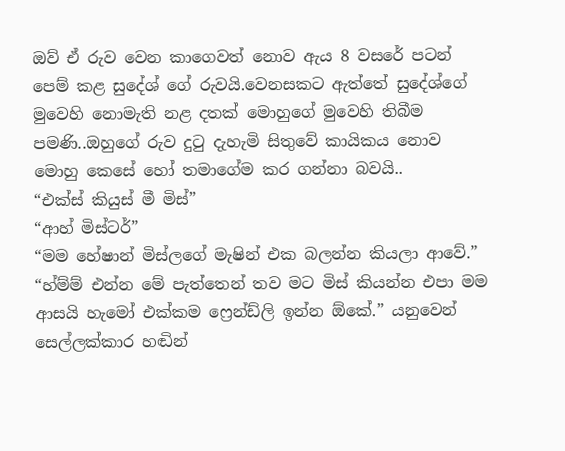ඔව් ඒ රුව වෙන කාගෙවත් නොව ඇය 8 වසරේ පටන් පෙම් කළ සුදේශ් ගේ රුවයි.වෙනසකට ඇත්තේ සුදේශ්ගේ මුවෙහි නොමැති නළ දතක් මොහුගේ මුවෙහි තිබීම පමණි..ඔහුගේ රුව දුටු දැහැමි සිතුවේ කායිකය නොව මොහු කෙසේ හෝ තමාගේම කර ගන්නා බවයි..
“එක්ස් කියුස් මී මිස්”
“ආහ් මිස්ටර්”
“මම හේෂාන් මිස්ලගේ මැෂින් එක බලන්න කියලා ආවේ.”
“හ්ම්ම් එන්න මේ පැත්තෙන් තව මට මිස් කියන්න එපා මම ආසයි හැමෝ එක්කම ෆ්‍රෙන්ඩ්ලි ඉන්න ඕකේ.” යනුවෙන් සෙල්ලක්කාර හඬින්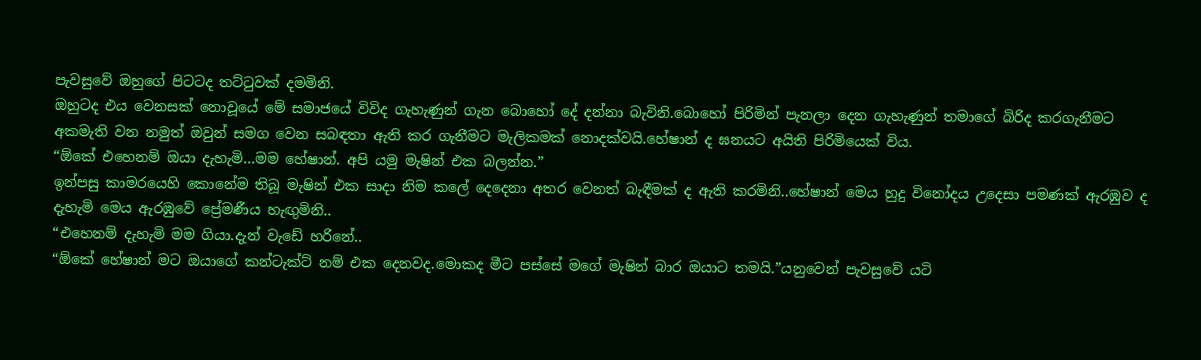පැවසුවේ ඔහුගේ පිටටද තට්ටුවක් දමමිනි.
ඔහුටද එය වෙනසක් නොවූයේ මේ සමාජයේ විවිද ගැහැණුන් ගැන බොහෝ දේ දන්නා බැවිනි.බොහෝ පිරිමින් පැනලා දෙන ගැහැණුන් තමාගේ බිරිද කරගැනීමට අකමැති වන නමුත් ඔවුන් සමග වෙන සබඳතා ඇති කර ගැනීමට මැලිකමක් නොදක්වයි.හේෂාන් ද ඝනයට අයිති පිරිමියෙක් විය.
“ඕකේ එහෙනම් ඔයා දැහැමි…මම හේෂාන්. අපි යමු මැෂින් එක බලන්න.”
ඉන්පසු කාමරයෙහි කොනේම තිබූ මැෂින් එක සාදා නිම කලේ දෙදෙනා අතර වෙනත් බැඳීමක් ද ඇති කරමිනි..හේෂාන් මෙය හුදු විනෝදය උදෙසා පමණක් ඇරඹුව ද දැහැමි මෙය ඇරඹුවේ ප්‍රේමණීය හැඟුමිනි..
“එහෙනම් දැහැමි මම ගියා.දැන් වැඩේ හරිනේ..
“ඕකේ හේෂාන් මට ඔයාගේ කන්ටැක්ට් නම් එක දෙනවද.මොකද මීට පස්සේ මගේ මැෂින් බාර ඔයාට තමයි.”යනුවෙන් පැවසුවේ යටි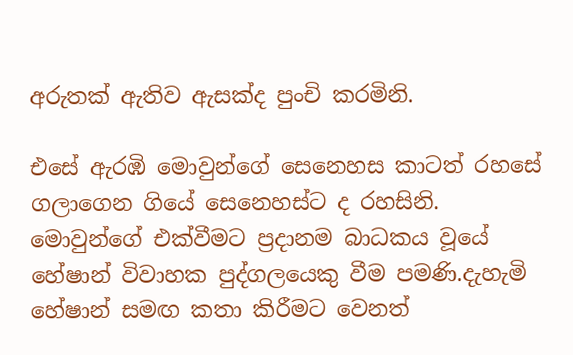අරුතක් ඇතිව ඇසක්ද පුංචි කරමිනි.

එසේ ඇරඹි මොවුන්ගේ සෙනෙහස කාටත් රහසේ ගලාගෙන ගියේ සෙනෙහස්ට ද රහසිනි. මොවුන්ගේ එක්වීමට ප්‍රදානම බාධකය වූයේ හේෂාන් විවාහක පුද්ගලයෙකු වීම පමණි.දැහැමි හේෂාන් සමඟ කතා කිරීමට වෙනත්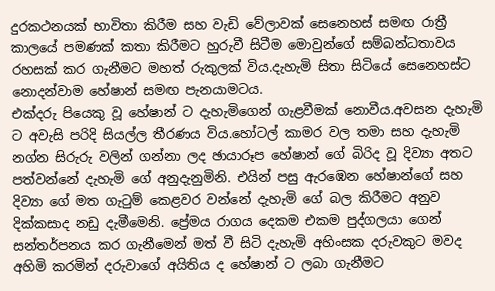දුරකථනයක් භාවිතා කිරීම සහ වැඩි වේලාවක් සෙනෙහස් සමඟ රාත්‍රී කාලයේ පමණක් කතා කිරීමට හුරුවී සිටීම මොවුන්ගේ සම්බන්ධතාවය රහසක් කර ගැනීමට මහත් රුකුලක් විය.දැහැමි සිතා සිටියේ සෙනෙහස්ට නොදන්වාම හේෂාන් සමඟ පැනයාමටය.
එක්දරු පියෙකු වූ හේෂාන් ට දැහැමිගෙන් ගැළවීමක් නොවීය.අවසන දැහැමි ට අවැසි පරිදි සියල්ල තීරණය විය.හෝටල් කාමර වල තමා සහ දැහැමි නග්න සිරුරු වලින් ගන්නා ලද ඡායාරූප හේෂාන් ගේ බිරිද වූ දිව්‍යා අතට පත්වන්නේ දැහැමි ගේ අනුදැනුමිනි. එයින් පසු ඇරඹෙන හේෂාන්ගේ සහ දිව්‍යා ගේ මත ගැටුම් කෙළවර වන්නේ දැහැමි ගේ බල කිරීමට අනුව දික්කසාද නඩු දැමීමෙනි. ප්‍රේමය රාගය දෙකම එකම පුද්ගලයා ගෙන් සන්තර්පනය කර ගැනීමෙන් මත් වී සිටි දැහැමි අහිංසක දරුවකුට මවද අහිමි කරමින් දරුවාගේ අයිතිය ද හේෂාන් ට ලබා ගැනීමට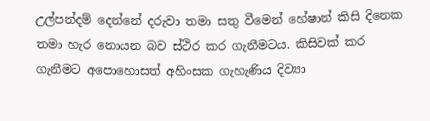උල්පන්දම් දෙන්නේ දරුවා තමා සතු වීමෙන් හේෂාන් කිසි දිනෙක තමා හැර නොයන බව ස්ථිර කර ගැනීමටය. කිසිවක් කර ගැනීමට අපොහොසත් අහිංසක ගැහැණිය දිව්‍යා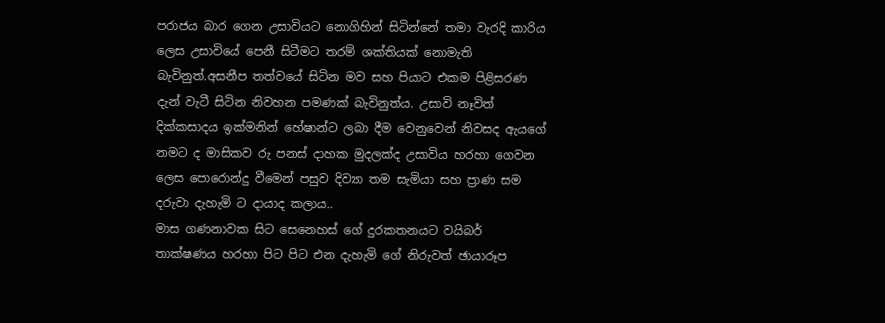පරාජය බාර ගෙන උසාවියට නොගිහින් සිටින්නේ තමා වැරදි කාරිය ලෙස උසාවියේ පෙනී සිටීමට තරම් ශක්තියක් නොමැති බැවිනුත්.අසනීප තත්වයේ සිටින මව සහ පියාට එකම පිළිසරණ දැන් වැටී සිටින නිවහන පමණක් බැවිනුත්ය. උසාවි නෑවිත් දික්කසාදය ඉක්මනින් හේෂාන්ට ලබා දීම වෙනුවෙන් නිවසද ඇයගේ නමට ද මාසිකව රු පනස් දාහක මුදලක්ද උසාවිය හරහා ගෙවන ලෙස පොරොන්දු වීමෙන් පසුව දිව්‍යා තම සැමියා සහ ප්‍රාණ සම දරුවා දැහැමි ට දායාද කලාය..
මාස ගණනාවක සිට සෙනෙහස් ගේ දුරකතනයට වයිබර් තාක්ෂණය හරහා පිට පිට එන දැහැමි ගේ නිරුවත් ඡායාරූප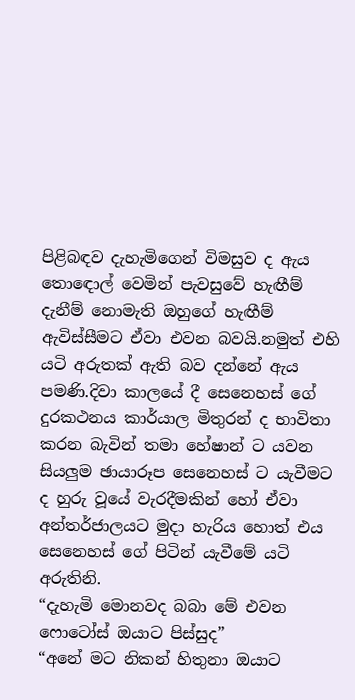පිළිබඳව දැහැමිගෙන් විමසුව ද ඇය තොඳොල් වෙමින් පැවසුවේ හැඟීම් දැනීම් නොමැති ඔහුගේ හැඟීම් ඇවිස්සීමට ඒවා එවන බවයි.නමුත් එහි යටි අරුතක් ඇති බව දන්නේ ඇය පමණි.දිවා කාලයේ දී සෙනෙහස් ගේ දුරකථනය කාර්යාල මිතුරන් ද භාවිතා කරන බැවින් තමා හේෂාන් ට යවන සියලුම ඡායාරූප සෙනෙහස් ට යැවීමට ද හුරු වූයේ වැරදීමකින් හෝ ඒවා අන්තර්ජාලයට මුදා හැරිය හොත් එය සෙනෙහස් ගේ පිටින් යැවීමේ යටි අරුතිනි.
“දැහැමි මොනවද බබා මේ එවන ෆොටෝස් ඔයාට පිස්සුද”
“අනේ මට නිකන් හිතුනා ඔයාට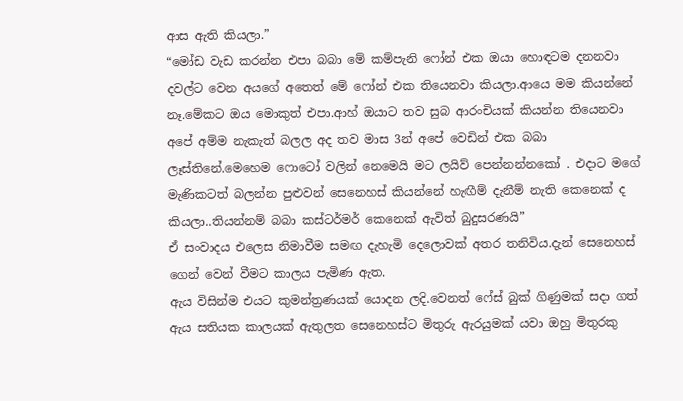ආස ඇති කියලා.”
“මෝඩ වැඩ කරන්න එපා බබා මේ කම්පැනි ෆෝන් එක ඔයා හොඳටම දනනවා දවල්ට වෙන අයගේ අතෙත් මේ ෆෝන් එක තියෙනවා කියලා.ආයෙ මම කියන්නේ නෑ.මේකට ඔය මොකුත් එපා.ආහ් ඔයාට තව සුබ ආරංචියක් කියන්න තියෙනවා අපේ අම්ම නැකැත් බලල අද තව මාස 3න් අපේ වෙඩින් එක බබා ලෑස්තිනේ.මෙහෙම ෆොටෝ වලින් නෙමෙයි මට ලයිව් පෙන්නන්නකෝ . එදාට මගේ මැණිකටත් බලන්න පුළුවන් සෙනෙහස් කියන්නේ හැඟීම් දැනීම් නැති කෙනෙක් ද කියලා..තියන්නම් බබා කස්ටර්මර් කෙනෙක් ඇවිත් බුදුසරණයි”
ඒ සංවාදය එලෙස නිමාවීම සමඟ දැහැමි දෙලොවක් අතර තනිවිය.දැන් සෙනෙහස් ගෙන් වෙන් වීමට කාලය පැමිණ ඇත.
ඇය විසින්ම එයට කුමන්ත්‍රණයක් යොදන ලදි.වෙනත් ෆේස් බුක් ගිණුමක් සදා ගත් ඇය සතියක කාලයක් ඇතුලත සෙනෙහස්ට මිතුරු ඇරයුමක් යවා ඔහු මිතුරකු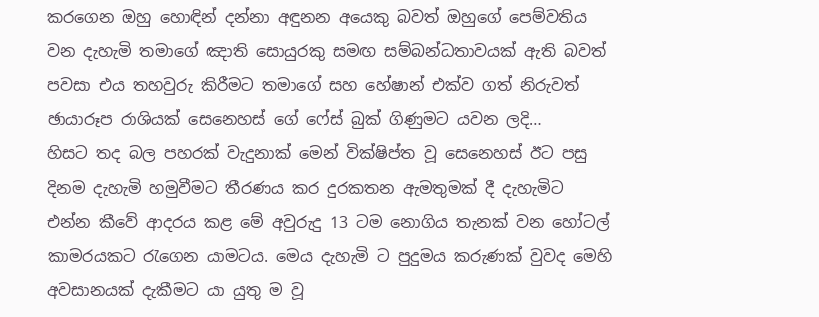කරගෙන ඔහු හොඳින් දන්නා අඳුනන අයෙකු බවත් ඔහුගේ පෙම්වතිය වන දැහැමි තමාගේ ඤාති සොයුරකු සමඟ සම්බන්ධතාවයක් ඇති බවත් පවසා එය තහවුරු කිරීමට තමාගේ සහ හේෂාන් එක්ව ගත් නිරුවත් ඡායාරූප රාශියක් සෙනෙහස් ගේ ෆේස් බුක් ගිණුමට යවන ලදි…
හිසට තද බල පහරක් වැදුනාක් මෙන් වික්ෂිප්ත වූ සෙනෙහස් ඊට පසු දිනම දැහැමි හමුවීමට තීරණය කර දුරකතන ඇමතුමක් දී දැහැමිට එන්න කීවේ ආදරය කළ මේ අවුරුදු 13 ටම නොගිය තැනක් වන හෝටල් කාමරයකට රැගෙන යාමටය. මෙය දැහැමි ට පුදුමය කරුණක් වුවද මෙහි අවසානයක් දැකීමට යා යුතු ම වූ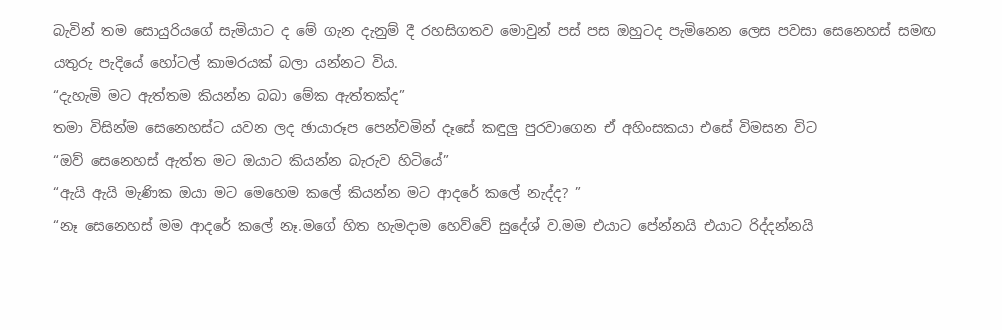බැවින් තම සොයුරියගේ සැමියාට ද මේ ගැන දැනුම් දී රහසිගතව මොවුන් පස් පස ඔහුටද පැමිනෙන ලෙස පවසා සෙනෙහස් සමඟ යතුරු පැදියේ හෝටල් කාමරයක් බලා යන්නට විය.
“දැහැමි මට ඇත්තම කියන්න බබා මේක ඇත්තක්ද”
තමා විසින්ම සෙනෙහස්ට යවන ලද ඡායාරූප පෙන්වමින් දෑසේ කඳුලු පුරවාගෙන ඒ අහිංසකයා එසේ විමසන විට
“ඔව් සෙනෙහස් ඇත්ත මට ඔයාට කියන්න බැරුව හිටියේ”
“ඇයි ඇයි මැණික ඔයා මට මෙහෙම කලේ කියන්න මට ආදරේ කලේ නැද්ද? ”
“නෑ සෙනෙහස් මම ආදරේ කලේ නෑ.මගේ හිත හැමදාම හෙව්වේ සුදේශ් ව.මම එයාට පේන්නයි එයාට රිද්දන්නයි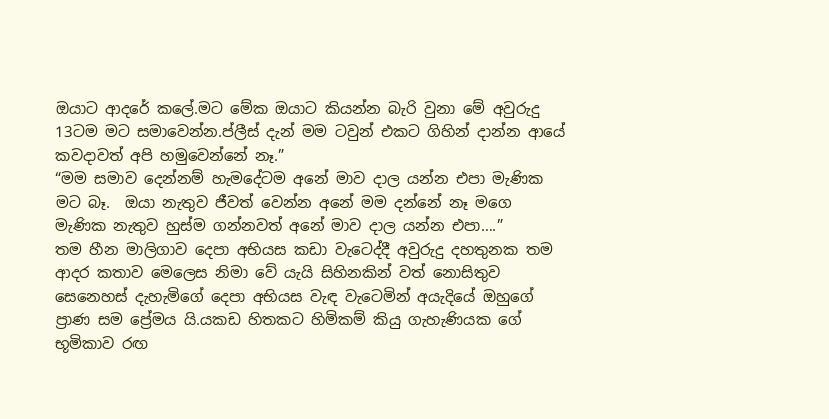ඔයාට ආදරේ කලේ.මට මේක ඔයාට කියන්න බැරි වුනා මේ අවුරුදු 13ටම මට සමාවෙන්න.ප්ලීස් දැන් මම ටවුන් එකට ගිහින් දාන්න ආයේ කවදාවත් අපි හමුවෙන්නේ නෑ.”
“මම සමාව දෙන්නම් හැමදේටම අනේ මාව දාල යන්න එපා මැණික මට බෑ.  ඔයා නැතුව ජීවත් වෙන්න අනේ මම දන්නේ නෑ මගෙ මැණික නැතුව හුස්ම ගන්නවත් අනේ මාව දාල යන්න එපා….”
තම හීන මාලිගාව දෙපා අභියස කඩා වැටෙද්දී අවුරුදු දහතුනක තම ආදර කතාව මෙලෙස නිමා වේ යැයි සිහිනකින් වත් නොසිතුව සෙනෙහස් දැහැමිගේ දෙපා අභියස වැඳ වැටෙමින් අයැදියේ ඔහුගේ ප්‍රාණ සම ප්‍රේමය යි.යකඩ හිතකට හිමිකම් කියු ගැහැණියක ගේ භූමිකාව රඟ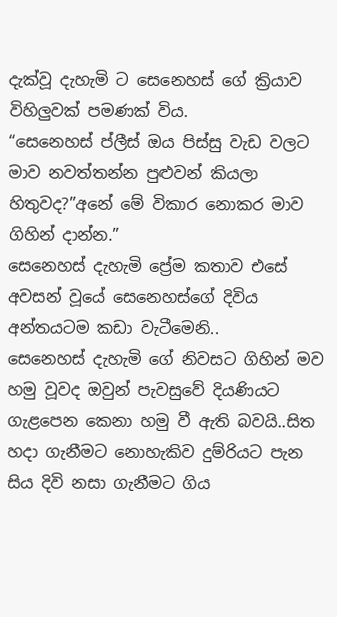දැක්වූ දැහැමි ට සෙනෙහස් ගේ ක්‍රියාව විහිලුවක් පමණක් විය.
“සෙනෙහස් ප්ලීස් ඔය පිස්සු වැඩ වලට මාව නවත්තන්න පුළුවන් කියලා හිතුවද?”අනේ මේ විකාර නොකර මාව ගිහින් දාන්න.”
සෙනෙහස් දැහැමි ප්‍රේම කතාව එසේ අවසන් වූයේ සෙනෙහස්ගේ දිවිය අන්තයටම කඩා වැටීමෙනි..
සෙනෙහස් දැහැමි ගේ නිවසට ගිහින් මව හමු වූවද ඔවුන් පැවසුවේ දියණියට ගැළපෙන කෙනා හමු වී ඇති බවයි..සිත හදා ගැනීමට නොහැකිව දුම්රියට පැන සිය දිවි නසා ගැනීමට ගිය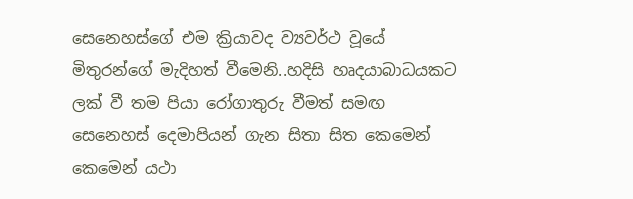සෙනෙහස්ගේ එම ක්‍රියාවද ව්‍යවර්ථ වූයේ මිතුරන්ගේ මැදිහත් වීමෙනි..හදිසි හෘදයාබාධයකට ලක් වී තම පියා රෝගාතුරු වීමත් සමඟ සෙනෙහස් දෙමාපියන් ගැන සිතා සිත කෙමෙන් කෙමෙන් යථා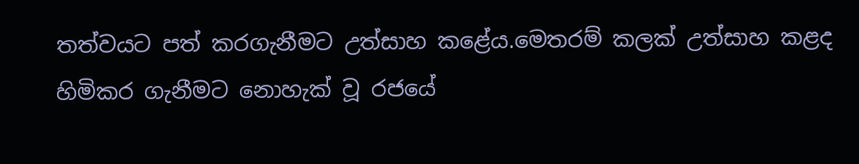තත්වයට පත් කරගැනීමට උත්සාහ කළේය.මෙතරම් කලක් උත්සාහ කළද හිමිකර ගැනීමට නොහැක් වූ රජයේ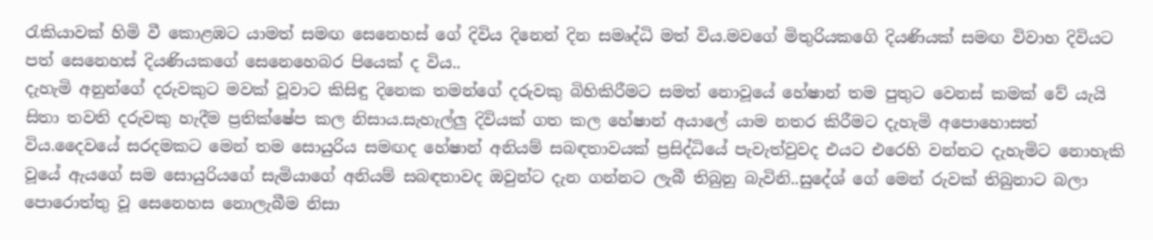රැකියාවක් හිමි වී කොළඹට යාමත් සමඟ සෙනෙහස් ගේ දිවිය දිනෙන් දින සමෘද්ධි මත් විය.මවගේ මිතුරියකගෙි දියණියක් සමඟ විවාහ දිවියට පත් සෙනෙහස් දියණියකගේ සෙනෙහෙබර පියෙක් ද විය..
දැහැමි අනුන්ගේ දරුවකුට මවක් වූවාට කිසිඳු දිනෙක තමන්ගේ දරුවකු බිහිකිරීමට සමත් නොවූයේ හේෂාන් තම පුතුට වෙනස් කමක් වේ යැයි සිතා තවති දරුවකු හැදීම ප්‍රතික්ෂේප කල නිසාය.සැහැල්ලු දිවියක් ගත කල හේෂාන් අයාලේ යාම නතර කිරීමට දැහැමි අපොහොසත් විය.දෛවයේ සරදමකට මෙන් තම සොයුරිය සමඟද හේෂාන් අනියම් සබඳතාවයක් ප්‍රසිද්ධියේ පැවැත්වුවද එයට එරෙහි වන්නට දැහැමිට නොහැකි වූයේ ඇයගේ සම සොයුරියගේ සැමියාගේ අනියම් සබඳතාවද ඔවුන්ට දැන ගන්නට ලැබී තිබුනු බැවිනි..සුදේශ් ගේ මෙන් රුවක් තිබුනාට බලා පොරොත්තු වූ සෙනෙහස නොලැබීම නිසා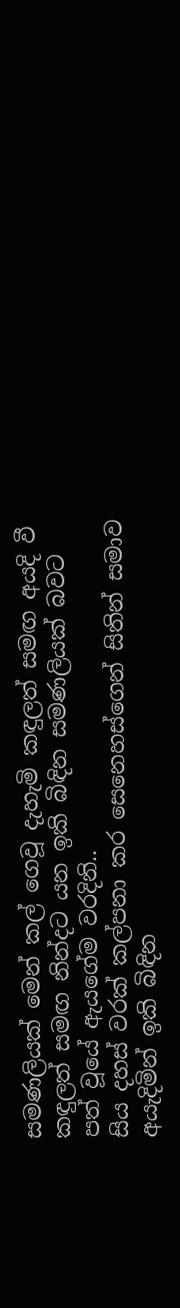සමණලියක් මෙන් කල් ගෙවූ දැහැමි කඳුලත් සමඟ අයදි වී කඳුලත් සමඟ නින්දට යන ඉකි බිඳින සමණලියක් බවට පත් වූයේ ඇයගේම වරදිනි..
සිය දහස් වරක් කල්පනා කර සෙනෙහස්ගෙන් සිතින් සමාව අයැදිමින් ඉකි බිඳින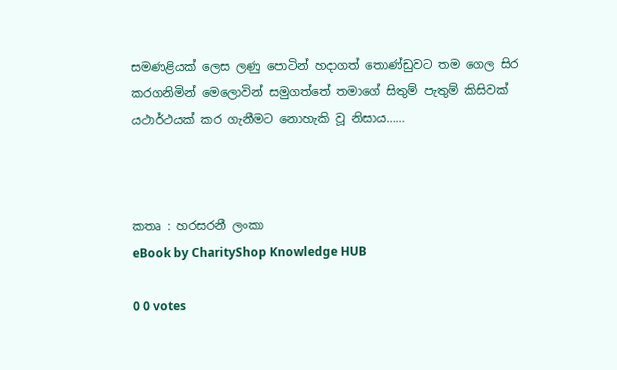සමණළියක් ලෙස ලණු පොටින් හදාගත් තොණ්ඩුවට තම ගෙල සිර කරගනිමින් මෙලොවින් සමුගත්තේ තමාගේ සිතුම් පැතුම් කිසිවක් යථාර්ථයක් කර ගැනීමට නොහැකි වූ නිසාය……



කතෘ : හරසරනී ලංකා
eBook by CharityShop Knowledge HUB

0 0 votes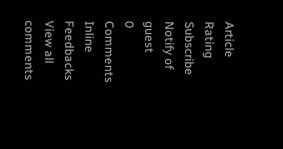Article Rating
Subscribe
Notify of
guest
0 Comments
Inline Feedbacks
View all comments